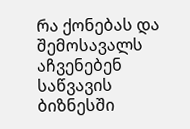რა ქონებას და შემოსავალს აჩვენებენ საწვავის ბიზნესში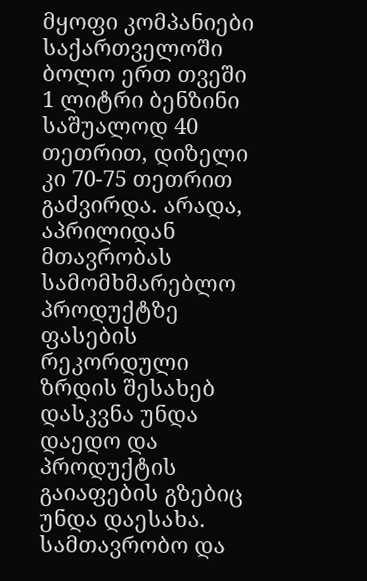მყოფი კომპანიები
საქართველოში ბოლო ერთ თვეში 1 ლიტრი ბენზინი საშუალოდ 40 თეთრით, დიზელი კი 70-75 თეთრით გაძვირდა. არადა, აპრილიდან მთავრობას სამომხმარებლო პროდუქტზე ფასების რეკორდული ზრდის შესახებ დასკვნა უნდა დაედო და პროდუქტის გაიაფების გზებიც უნდა დაესახა. სამთავრობო და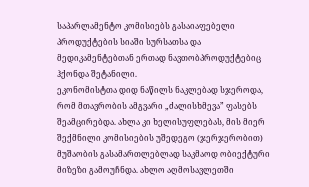საპარლამენტო კომისიებს გასაიაფებელი პროდუქტების სიაში სურსათსა და მედიკამენტებთან ერთად ნავთობპროდუქტებიც ჰქონდა შეტანილი.
ეკონომისტთა დიდ ნაწილს ნაკლებად სჯეროდა, რომ მთავრობის ამგვარი „ძალისხმევა” ფასებს შეამცირებდა. ახლა კი ხელისუფლებას, მის მიერ შექმნილი კომისიების უშედეგო (ჯერჯერობით) მუშაობის გასამართლებლად საკმაოდ ობიექტური მიზეზი გამოუჩნდა. ახლო აღმოსავლეთში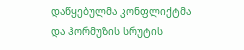დაწყებულმა კონფლიქტმა და ჰორმუზის სრუტის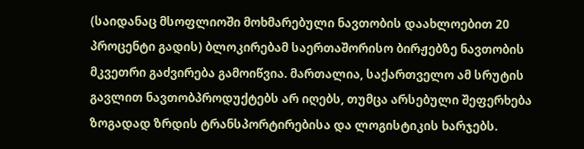(საიდანაც მსოფლიოში მოხმარებული ნავთობის დაახლოებით 20 პროცენტი გადის) ბლოკირებამ საერთაშორისო ბირჟებზე ნავთობის მკვეთრი გაძვირება გამოიწვია. მართალია, საქართველო ამ სრუტის გავლით ნავთობპროდუქტებს არ იღებს, თუმცა არსებული შეფერხება ზოგადად ზრდის ტრანსპორტირებისა და ლოგისტიკის ხარჯებს.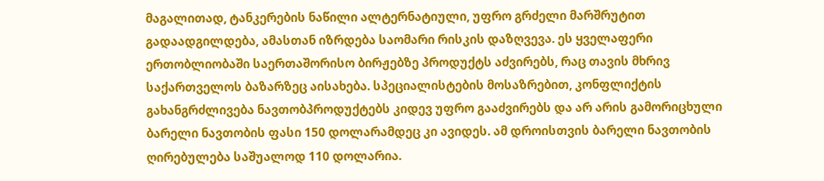მაგალითად, ტანკერების ნაწილი ალტერნატიული, უფრო გრძელი მარშრუტით გადაადგილდება, ამასთან იზრდება საომარი რისკის დაზღვევა. ეს ყველაფერი ერთობლიობაში საერთაშორისო ბირჟებზე პროდუქტს აძვირებს, რაც თავის მხრივ საქართველოს ბაზარზეც აისახება. სპეციალისტების მოსაზრებით, კონფლიქტის გახანგრძლივება ნავთობპროდუქტებს კიდევ უფრო გააძვირებს და არ არის გამორიცხული ბარელი ნავთობის ფასი 150 დოლარამდეც კი ავიდეს. ამ დროისთვის ბარელი ნავთობის ღირებულება საშუალოდ 110 დოლარია.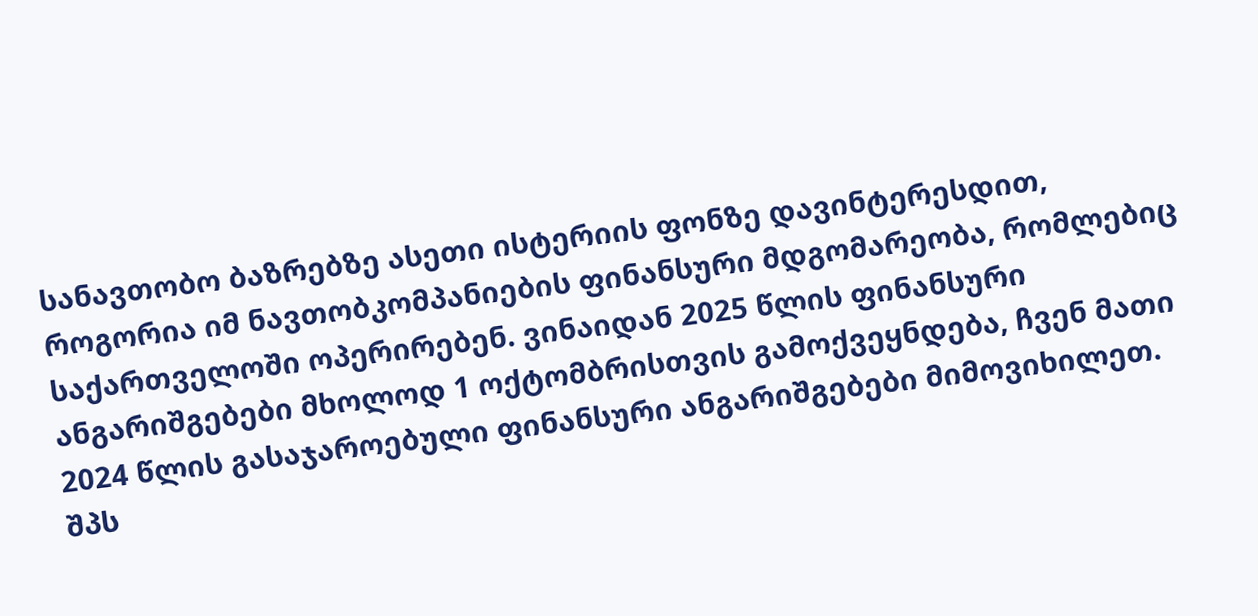სანავთობო ბაზრებზე ასეთი ისტერიის ფონზე დავინტერესდით, როგორია იმ ნავთობკომპანიების ფინანსური მდგომარეობა, რომლებიც საქართველოში ოპერირებენ. ვინაიდან 2025 წლის ფინანსური ანგარიშგებები მხოლოდ 1 ოქტომბრისთვის გამოქვეყნდება, ჩვენ მათი 2024 წლის გასაჯაროებული ფინანსური ანგარიშგებები მიმოვიხილეთ.
შპს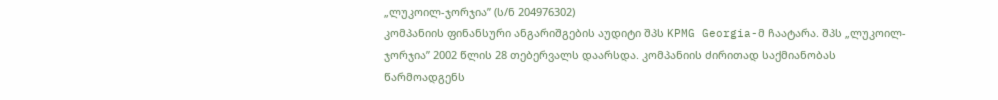„ლუკოილ-ჯორჯია” (ს/ნ 204976302)
კომპანიის ფინანსური ანგარიშგების აუდიტი შპს KPMG Georgia-მ ჩაატარა. შპს „ლუკოილ-ჯორჯია” 2002 წლის 28 თებერვალს დაარსდა. კომპანიის ძირითად საქმიანობას წარმოადგენს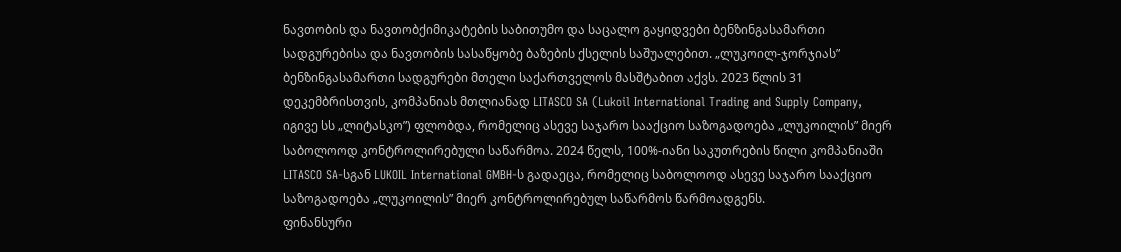ნავთობის და ნავთობქიმიკატების საბითუმო და საცალო გაყიდვები ბენზინგასამართი სადგურებისა და ნავთობის სასაწყობე ბაზების ქსელის საშუალებით. „ლუკოილ-ჯორჯიას” ბენზინგასამართი სადგურები მთელი საქართველოს მასშტაბით აქვს. 2023 წლის 31 დეკემბრისთვის, კომპანიას მთლიანად LITASCO SA (Lukoil International Trading and Supply Company, იგივე სს „ლიტასკო”) ფლობდა, რომელიც ასევე საჯარო სააქციო საზოგადოება „ლუკოილის” მიერ საბოლოოდ კონტროლირებული საწარმოა. 2024 წელს, 100%-იანი საკუთრების წილი კომპანიაში LITASCO SA-სგან LUKOIL International GMBH-ს გადაეცა, რომელიც საბოლოოდ ასევე საჯარო სააქციო საზოგადოება „ლუკოილის” მიერ კონტროლირებულ საწარმოს წარმოადგენს.
ფინანსური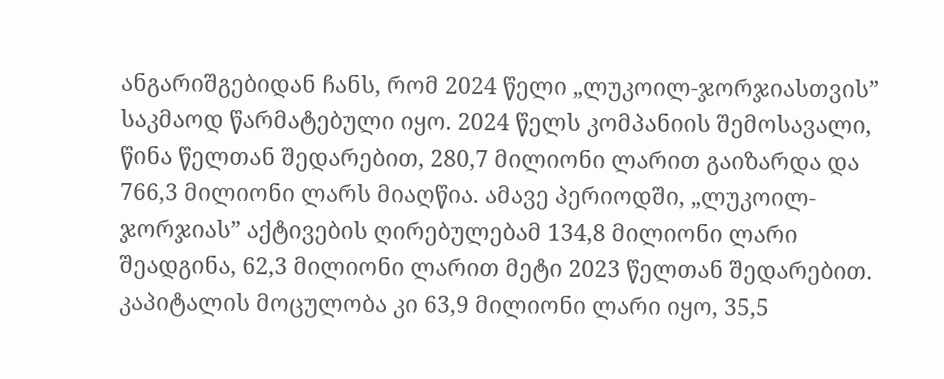ანგარიშგებიდან ჩანს, რომ 2024 წელი „ლუკოილ-ჯორჯიასთვის” საკმაოდ წარმატებული იყო. 2024 წელს კომპანიის შემოსავალი, წინა წელთან შედარებით, 280,7 მილიონი ლარით გაიზარდა და 766,3 მილიონი ლარს მიაღწია. ამავე პერიოდში, „ლუკოილ-ჯორჯიას” აქტივების ღირებულებამ 134,8 მილიონი ლარი შეადგინა, 62,3 მილიონი ლარით მეტი 2023 წელთან შედარებით. კაპიტალის მოცულობა კი 63,9 მილიონი ლარი იყო, 35,5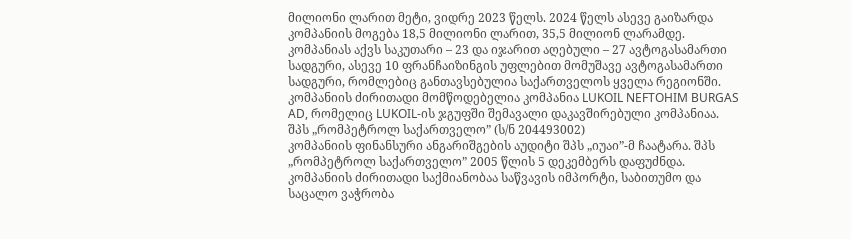მილიონი ლარით მეტი, ვიდრე 2023 წელს. 2024 წელს ასევე გაიზარდა კომპანიის მოგება 18,5 მილიონი ლარით, 35,5 მილიონ ლარამდე.
კომპანიას აქვს საკუთარი – 23 და იჯარით აღებული – 27 ავტოგასამართი სადგური, ასევე 10 ფრანჩაიზინგის უფლებით მომუშავე ავტოგასამართი სადგური, რომლებიც განთავსებულია საქართველოს ყველა რეგიონში. კომპანიის ძირითადი მომწოდებელია კომპანია LUKOIL NEFTOHIM BURGAS AD, რომელიც LUKOIL-ის ჯგუფში შემავალი დაკავშირებული კომპანიაა.
შპს „რომპეტროლ საქართველო” (ს/ნ 204493002)
კომპანიის ფინანსური ანგარიშგების აუდიტი შპს „იუაი”-მ ჩაატარა. შპს „რომპეტროლ საქართველო” 2005 წლის 5 დეკემბერს დაფუძნდა. კომპანიის ძირითადი საქმიანობაა საწვავის იმპორტი, საბითუმო და საცალო ვაჭრობა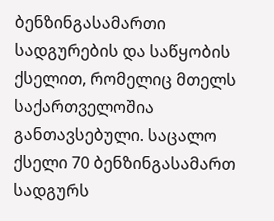ბენზინგასამართი სადგურების და საწყობის ქსელით, რომელიც მთელს საქართველოშია განთავსებული. საცალო ქსელი 70 ბენზინგასამართ სადგურს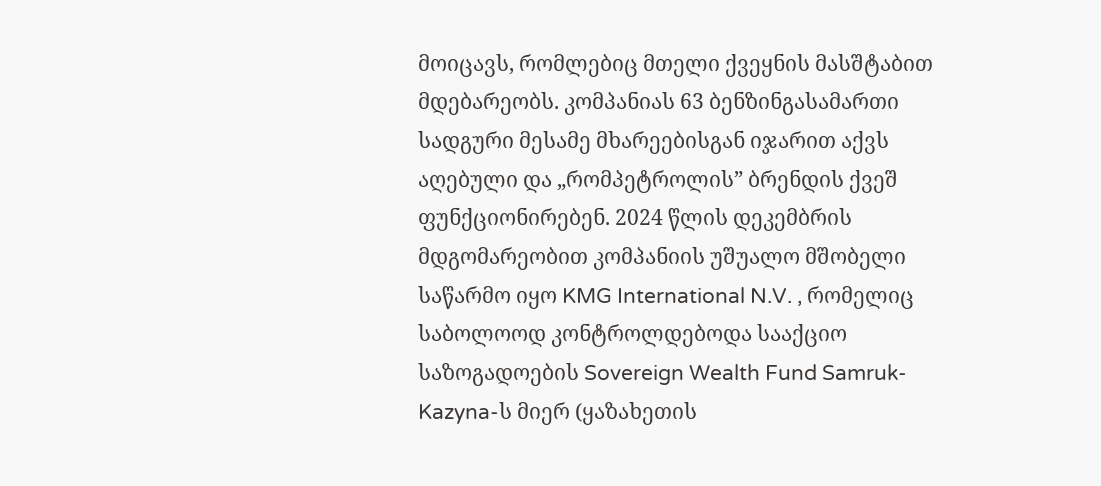მოიცავს, რომლებიც მთელი ქვეყნის მასშტაბით მდებარეობს. კომპანიას 63 ბენზინგასამართი სადგური მესამე მხარეებისგან იჯარით აქვს აღებული და „რომპეტროლის” ბრენდის ქვეშ ფუნქციონირებენ. 2024 წლის დეკემბრის მდგომარეობით კომპანიის უშუალო მშობელი საწარმო იყო KMG International N.V. , რომელიც საბოლოოდ კონტროლდებოდა სააქციო საზოგადოების Sovereign Wealth Fund Samruk-Kazyna-ს მიერ (ყაზახეთის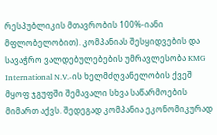რესპუბლიკის მთავრობის 100%-იანი მფლობელობით). კომპანიას შესყიდვების და სავაჭრო ვალდებულებების უმრავლესობა KMG International N.V.-ის ხელმძღვანელობის ქვეშ მყოფ ჯგუფში შემავალი სხვა საწარმოების მიმართ აქვს. შედეგად კომპანია ეკონომიკურად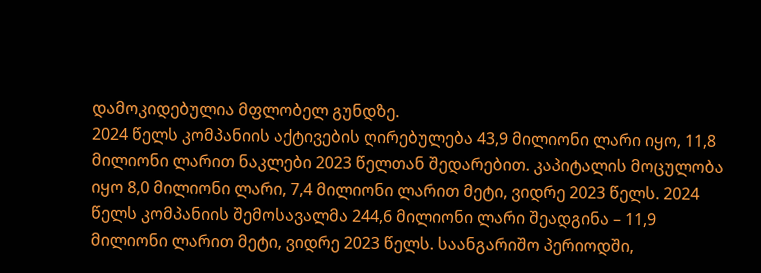დამოკიდებულია მფლობელ გუნდზე.
2024 წელს კომპანიის აქტივების ღირებულება 43,9 მილიონი ლარი იყო, 11,8 მილიონი ლარით ნაკლები 2023 წელთან შედარებით. კაპიტალის მოცულობა იყო 8,0 მილიონი ლარი, 7,4 მილიონი ლარით მეტი, ვიდრე 2023 წელს. 2024 წელს კომპანიის შემოსავალმა 244,6 მილიონი ლარი შეადგინა – 11,9 მილიონი ლარით მეტი, ვიდრე 2023 წელს. საანგარიშო პერიოდში,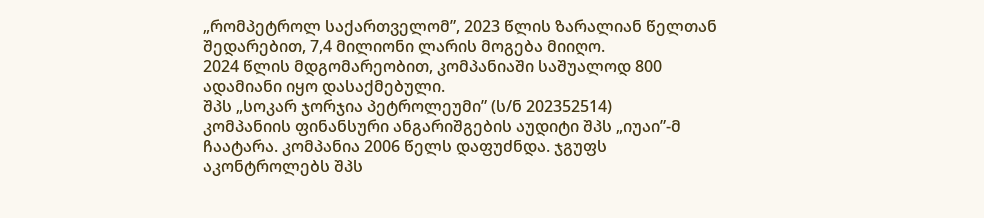„რომპეტროლ საქართველომ”, 2023 წლის ზარალიან წელთან შედარებით, 7,4 მილიონი ლარის მოგება მიიღო.
2024 წლის მდგომარეობით, კომპანიაში საშუალოდ 800 ადამიანი იყო დასაქმებული.
შპს „სოკარ ჯორჯია პეტროლეუმი” (ს/ნ 202352514)
კომპანიის ფინანსური ანგარიშგების აუდიტი შპს „იუაი”-მ ჩაატარა. კომპანია 2006 წელს დაფუძნდა. ჯგუფს აკონტროლებს შპს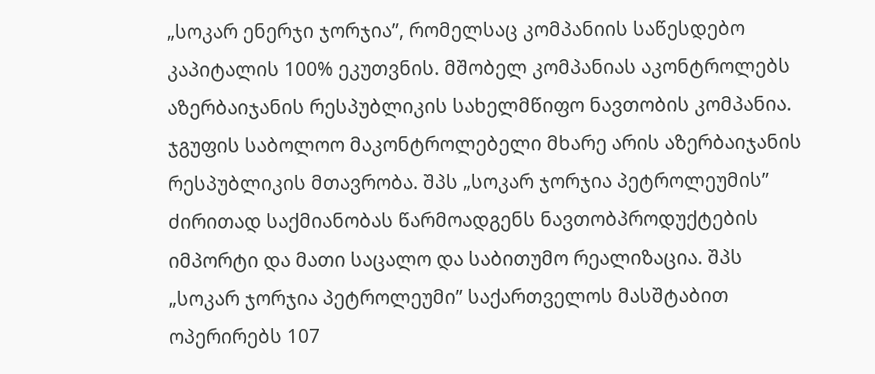„სოკარ ენერჯი ჯორჯია”, რომელსაც კომპანიის საწესდებო კაპიტალის 100% ეკუთვნის. მშობელ კომპანიას აკონტროლებს აზერბაიჯანის რესპუბლიკის სახელმწიფო ნავთობის კომპანია. ჯგუფის საბოლოო მაკონტროლებელი მხარე არის აზერბაიჯანის რესპუბლიკის მთავრობა. შპს „სოკარ ჯორჯია პეტროლეუმის” ძირითად საქმიანობას წარმოადგენს ნავთობპროდუქტების იმპორტი და მათი საცალო და საბითუმო რეალიზაცია. შპს „სოკარ ჯორჯია პეტროლეუმი” საქართველოს მასშტაბით ოპერირებს 107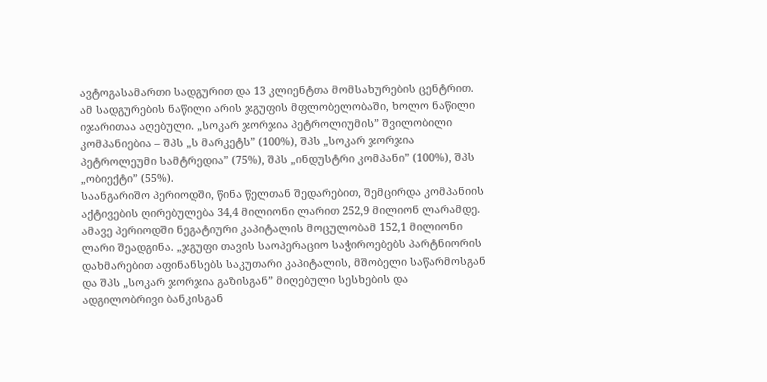ავტოგასამართი სადგურით და 13 კლიენტთა მომსახურების ცენტრით. ამ სადგურების ნაწილი არის ჯგუფის მფლობელობაში, ხოლო ნაწილი იჯარითაა აღებული. „სოკარ ჯორჯია პეტროლიუმის” შვილობილი კომპანიებია – შპს „ს მარკეტს” (100%), შპს „სოკარ ჯორჯია პეტროლეუმი სამტრედია” (75%), შპს „ინდუსტრი კომპანი” (100%), შპს „ობიექტი” (55%).
საანგარიშო პერიოდში, წინა წელთან შედარებით, შემცირდა კომპანიის აქტივების ღირებულება 34,4 მილიონი ლარით 252,9 მილიონ ლარამდე. ამავე პერიოდში ნეგატიური კაპიტალის მოცულობამ 152,1 მილიონი ლარი შეადგინა. „ჯგუფი თავის საოპერაციო საჭიროებებს პარტნიორის დახმარებით აფინანსებს საკუთარი კაპიტალის, მშობელი საწარმოსგან და შპს „სოკარ ჯორჯია გაზისგან” მიღებული სესხების და ადგილობრივი ბანკისგან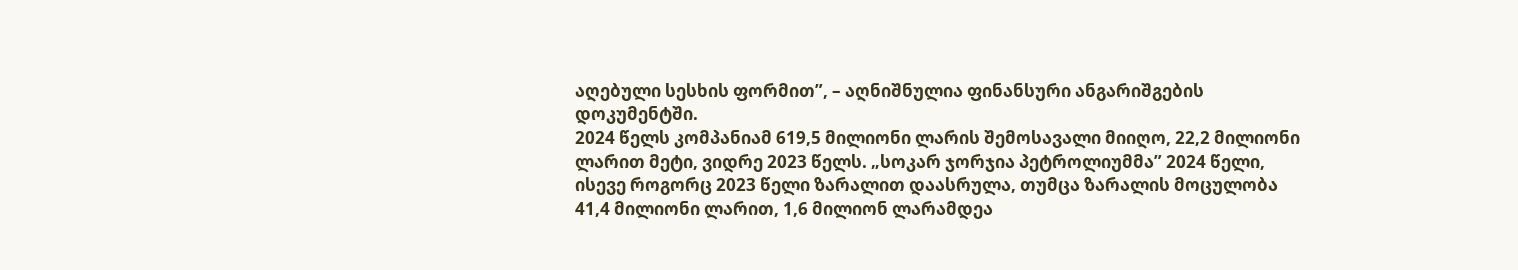აღებული სესხის ფორმით”, – აღნიშნულია ფინანსური ანგარიშგების დოკუმენტში.
2024 წელს კომპანიამ 619,5 მილიონი ლარის შემოსავალი მიიღო, 22,2 მილიონი ლარით მეტი, ვიდრე 2023 წელს. „სოკარ ჯორჯია პეტროლიუმმა” 2024 წელი, ისევე როგორც 2023 წელი ზარალით დაასრულა, თუმცა ზარალის მოცულობა 41,4 მილიონი ლარით, 1,6 მილიონ ლარამდეა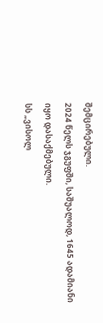შემცირებული.
2024 წელს ჯგუფში, საშუალოდ, 1645 ადამიანი იყო დასაქმებული.
სს „ვისოლ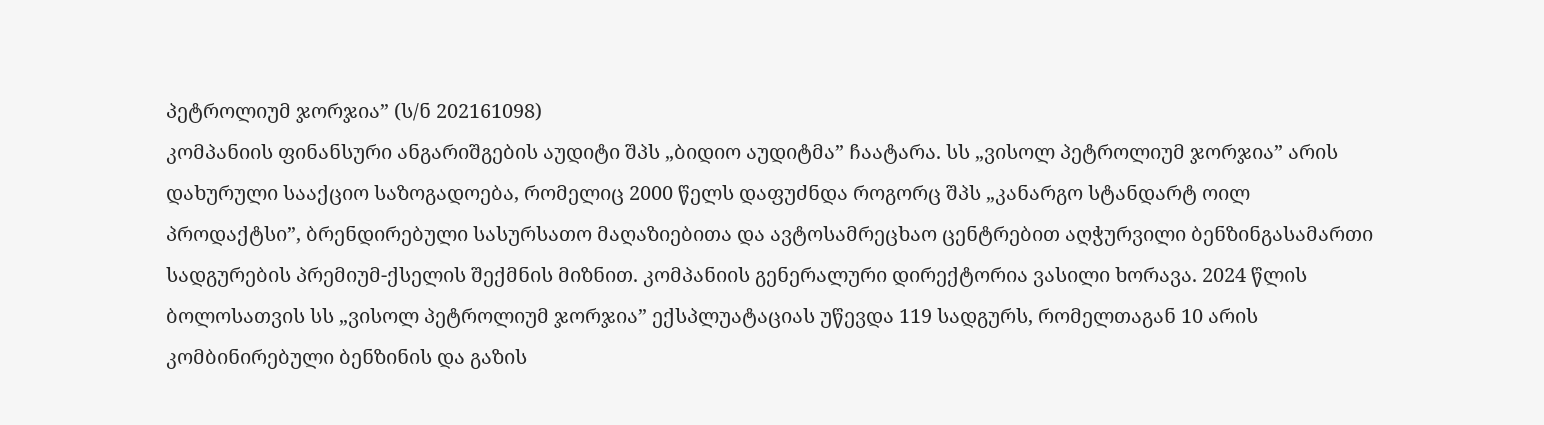პეტროლიუმ ჯორჯია” (ს/ნ 202161098)
კომპანიის ფინანსური ანგარიშგების აუდიტი შპს „ბიდიო აუდიტმა” ჩაატარა. სს „ვისოლ პეტროლიუმ ჯორჯია” არის დახურული სააქციო საზოგადოება, რომელიც 2000 წელს დაფუძნდა როგორც შპს „კანარგო სტანდარტ ოილ პროდაქტსი”, ბრენდირებული სასურსათო მაღაზიებითა და ავტოსამრეცხაო ცენტრებით აღჭურვილი ბენზინგასამართი სადგურების პრემიუმ-ქსელის შექმნის მიზნით. კომპანიის გენერალური დირექტორია ვასილი ხორავა. 2024 წლის ბოლოსათვის სს „ვისოლ პეტროლიუმ ჯორჯია” ექსპლუატაციას უწევდა 119 სადგურს, რომელთაგან 10 არის კომბინირებული ბენზინის და გაზის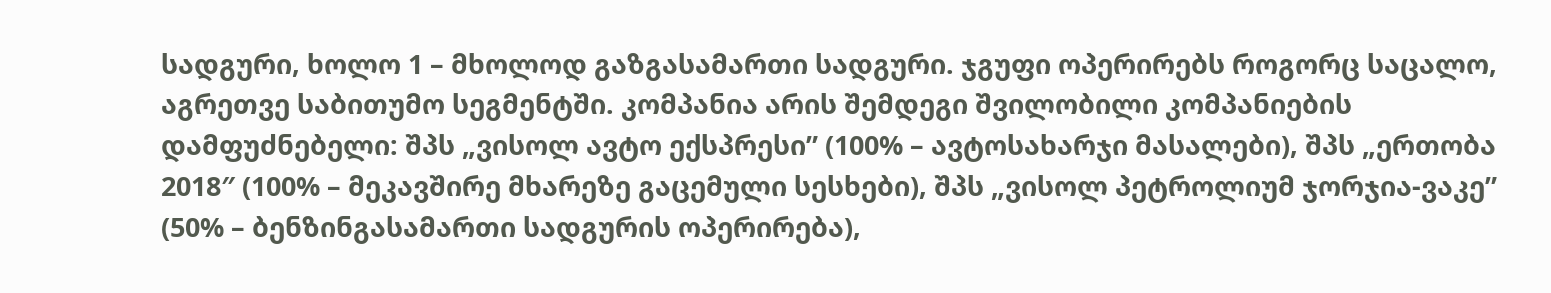სადგური, ხოლო 1 – მხოლოდ გაზგასამართი სადგური. ჯგუფი ოპერირებს როგორც საცალო, აგრეთვე საბითუმო სეგმენტში. კომპანია არის შემდეგი შვილობილი კომპანიების დამფუძნებელი: შპს „ვისოლ ავტო ექსპრესი” (100% – ავტოსახარჯი მასალები), შპს „ერთობა 2018″ (100% – მეკავშირე მხარეზე გაცემული სესხები), შპს „ვისოლ პეტროლიუმ ჯორჯია-ვაკე” (50% – ბენზინგასამართი სადგურის ოპერირება),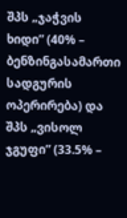შპს „ჯაჭვის ხიდი” (40% – ბენზინგასამართი სადგურის ოპერირება) და შპს „ვისოლ ჯგუფი” (33.5% –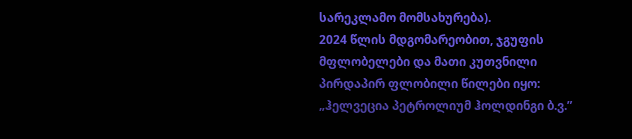სარეკლამო მომსახურება).
2024 წლის მდგომარეობით, ჯგუფის მფლობელები და მათი კუთვნილი პირდაპირ ფლობილი წილები იყო: „ჰელვეცია პეტროლიუმ ჰოლდინგი ბ.ვ.”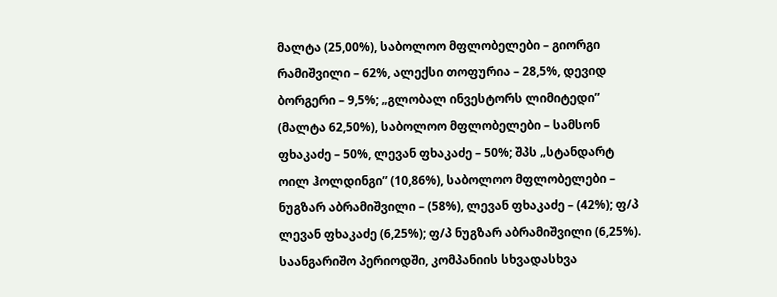მალტა (25,00%), საბოლოო მფლობელები – გიორგი რამიშვილი – 62%, ალექსი თოფურია – 28,5%, დევიდ ბორგერი – 9,5%; „გლობალ ინვესტორს ლიმიტედი” (მალტა 62,50%), საბოლოო მფლობელები – სამსონ ფხაკაძე – 50%, ლევან ფხაკაძე – 50%; შპს „სტანდარტ ოილ ჰოლდინგი” (10,86%), საბოლოო მფლობელები – ნუგზარ აბრამიშვილი – (58%), ლევან ფხაკაძე – (42%); ფ/პ ლევან ფხაკაძე (6,25%); ფ/პ ნუგზარ აბრამიშვილი (6,25%).
საანგარიშო პერიოდში, კომპანიის სხვადასხვა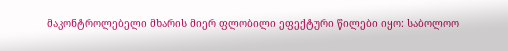მაკონტროლებელი მხარის მიერ ფლობილი ეფექტური წილები იყო: საბოლოო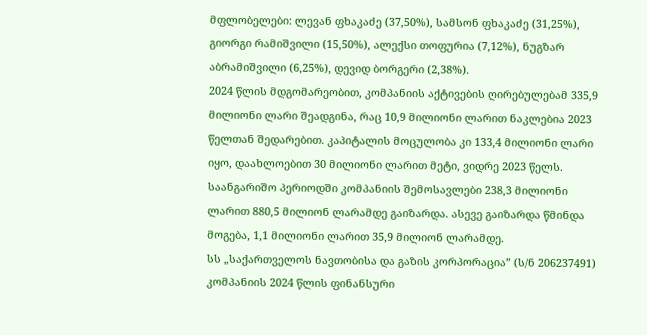მფლობელები: ლევან ფხაკაძე (37,50%), სამსონ ფხაკაძე (31,25%), გიორგი რამიშვილი (15,50%), ალექსი თოფურია (7,12%), ნუგზარ აბრამიშვილი (6,25%), დევიდ ბორგერი (2,38%).
2024 წლის მდგომარეობით, კომპანიის აქტივების ღირებულებამ 335,9 მილიონი ლარი შეადგინა, რაც 10,9 მილიონი ლარით ნაკლებია 2023 წელთან შედარებით. კაპიტალის მოცულობა კი 133,4 მილიონი ლარი იყო, დაახლოებით 30 მილიონი ლარით მეტი, ვიდრე 2023 წელს. საანგარიშო პერიოდში კომპანიის შემოსავლები 238,3 მილიონი ლარით 880,5 მილიონ ლარამდე გაიზარდა. ასევე გაიზარდა წმინდა მოგება, 1,1 მილიონი ლარით 35,9 მილიონ ლარამდე.
სს „საქართველოს ნავთობისა და გაზის კორპორაცია” (ს/ნ 206237491)
კომპანიის 2024 წლის ფინანსური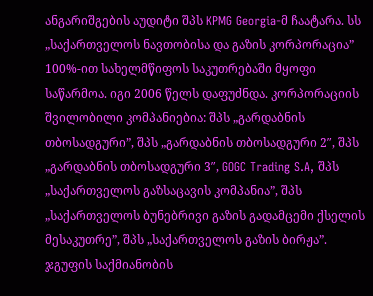ანგარიშგების აუდიტი შპს KPMG Georgia-მ ჩაატარა. სს „საქართველოს ნავთობისა და გაზის კორპორაცია” 100%-ით სახელმწიფოს საკუთრებაში მყოფი საწარმოა. იგი 2006 წელს დაფუძნდა. კორპორაციის შვილობილი კომპანიებია: შპს „გარდაბნის თბოსადგური”, შპს „გარდაბნის თბოსადგური 2″, შპს „გარდაბნის თბოსადგური 3″, GOGC Trading S.A, შპს „საქართველოს გაზსაცავის კომპანია”, შპს „საქართველოს ბუნებრივი გაზის გადამცემი ქსელის მესაკუთრე”, შპს „საქართველოს გაზის ბირჟა”. ჯგუფის საქმიანობის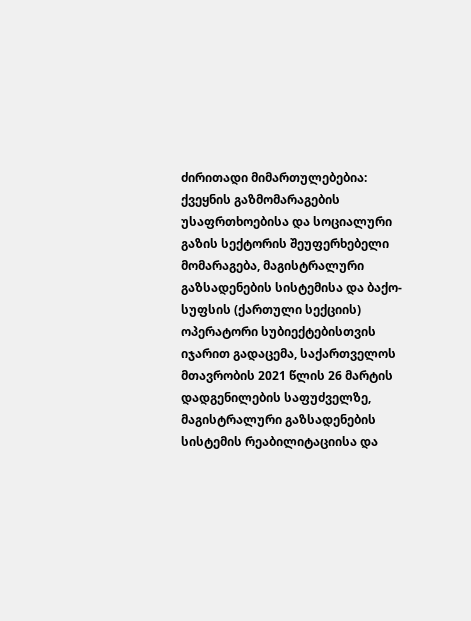ძირითადი მიმართულებებია: ქვეყნის გაზმომარაგების უსაფრთხოებისა და სოციალური გაზის სექტორის შეუფერხებელი მომარაგება, მაგისტრალური გაზსადენების სისტემისა და ბაქო-სუფსის (ქართული სექციის) ოპერატორი სუბიექტებისთვის იჯარით გადაცემა, საქართველოს მთავრობის 2021 წლის 26 მარტის დადგენილების საფუძველზე, მაგისტრალური გაზსადენების სისტემის რეაბილიტაციისა და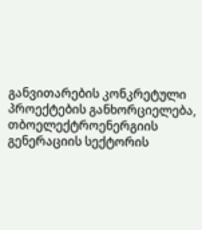განვითარების კონკრეტული პროექტების განხორციელება, თბოელექტროენერგიის გენერაციის სექტორის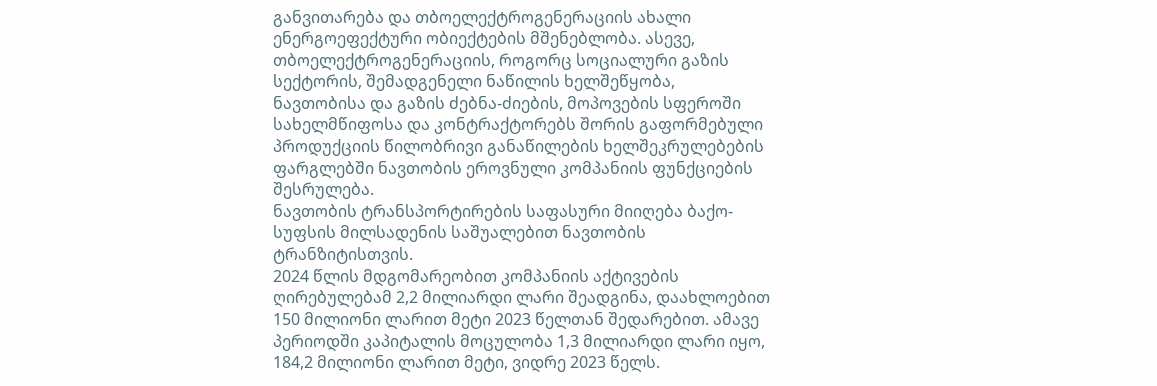განვითარება და თბოელექტროგენერაციის ახალი ენერგოეფექტური ობიექტების მშენებლობა. ასევე, თბოელექტროგენერაციის, როგორც სოციალური გაზის სექტორის, შემადგენელი ნაწილის ხელშეწყობა, ნავთობისა და გაზის ძებნა-ძიების, მოპოვების სფეროში სახელმწიფოსა და კონტრაქტორებს შორის გაფორმებული პროდუქციის წილობრივი განაწილების ხელშეკრულებების ფარგლებში ნავთობის ეროვნული კომპანიის ფუნქციების შესრულება.
ნავთობის ტრანსპორტირების საფასური მიიღება ბაქო-სუფსის მილსადენის საშუალებით ნავთობის ტრანზიტისთვის.
2024 წლის მდგომარეობით კომპანიის აქტივების ღირებულებამ 2,2 მილიარდი ლარი შეადგინა, დაახლოებით 150 მილიონი ლარით მეტი 2023 წელთან შედარებით. ამავე პერიოდში კაპიტალის მოცულობა 1,3 მილიარდი ლარი იყო, 184,2 მილიონი ლარით მეტი, ვიდრე 2023 წელს.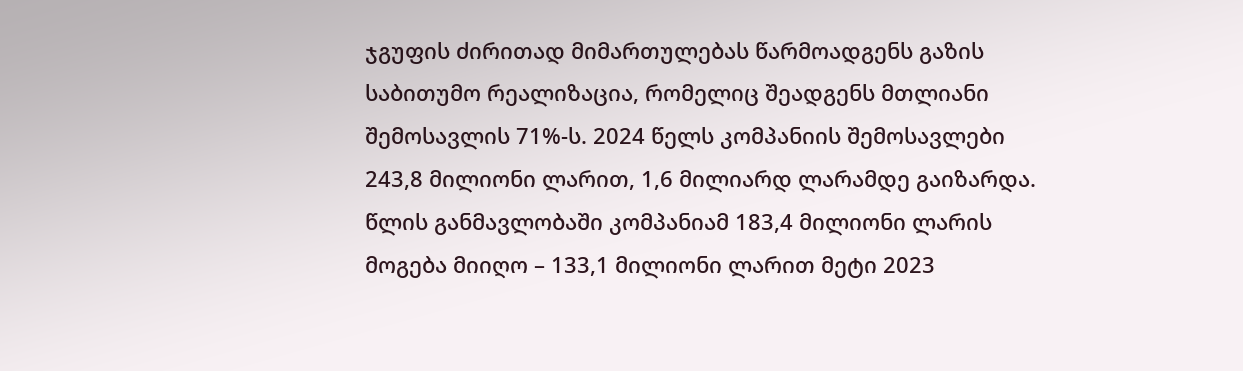ჯგუფის ძირითად მიმართულებას წარმოადგენს გაზის საბითუმო რეალიზაცია, რომელიც შეადგენს მთლიანი შემოსავლის 71%-ს. 2024 წელს კომპანიის შემოსავლები 243,8 მილიონი ლარით, 1,6 მილიარდ ლარამდე გაიზარდა. წლის განმავლობაში კომპანიამ 183,4 მილიონი ლარის მოგება მიიღო – 133,1 მილიონი ლარით მეტი 2023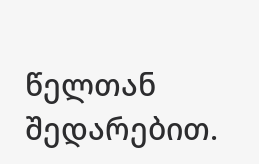წელთან შედარებით.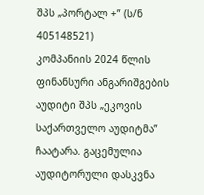შპს „პორტალ +” (ს/ნ 405148521)
კომპანიის 2024 წლის ფინანსური ანგარიშგების აუდიტი შპს „ეკოვის საქართველო აუდიტმა” ჩაატარა. გაცემულია აუდიტორული დასკვნა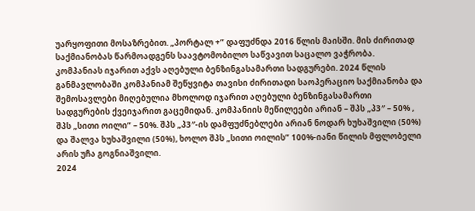უარყოფითი მოსაზრებით. „პორტალ +” დაფუძნდა 2016 წლის მაისში. მის ძირითად საქმიანობას წარმოადგენს საავტომობილო საწვავით საცალო ვაჭრობა. კომპანიას იჯარით აქვს აღებული ბენზინგასამართი სადგურები. 2024 წლის განმავლობაში კომპანიამ შეწყვიტა თავისი ძირითადი საოპერაციო საქმიანობა და შემოსავლები მიღებულია მხოლოდ იჯარით აღებული ბენზინგასამართი სადგურების ქვეიჯარით გაცემიდან. კომპანიის მეწილეები არიან – შპს „პ3″ – 50% , შპს „სითი ოილი” – 50%. შპს „პ3″-ის დამფუძნებლები არიან ნოდარ ხუხაშვილი (50%) და შალვა ხუხაშვილი (50%), ხოლო შპს „სითი ოილის” 100%-იანი წილის მფლობელი არის უჩა გოგნიაშვილი.
2024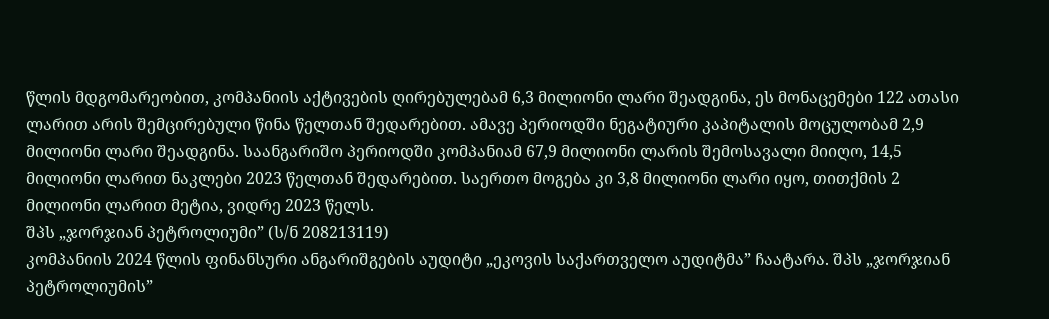წლის მდგომარეობით, კომპანიის აქტივების ღირებულებამ 6,3 მილიონი ლარი შეადგინა, ეს მონაცემები 122 ათასი ლარით არის შემცირებული წინა წელთან შედარებით. ამავე პერიოდში ნეგატიური კაპიტალის მოცულობამ 2,9 მილიონი ლარი შეადგინა. საანგარიშო პერიოდში კომპანიამ 67,9 მილიონი ლარის შემოსავალი მიიღო, 14,5 მილიონი ლარით ნაკლები 2023 წელთან შედარებით. საერთო მოგება კი 3,8 მილიონი ლარი იყო, თითქმის 2 მილიონი ლარით მეტია, ვიდრე 2023 წელს.
შპს „ჯორჯიან პეტროლიუმი” (ს/ნ 208213119)
კომპანიის 2024 წლის ფინანსური ანგარიშგების აუდიტი „ეკოვის საქართველო აუდიტმა” ჩაატარა. შპს „ჯორჯიან პეტროლიუმის”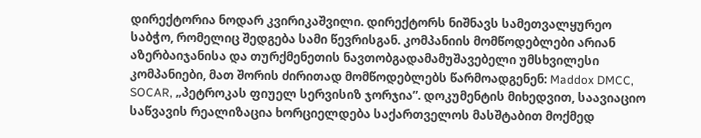დირექტორია ნოდარ კვირიკაშვილი. დირექტორს ნიშნავს სამეთვალყურეო საბჭო, რომელიც შედგება სამი წევრისგან. კომპანიის მომწოდებლები არიან აზერბაიჯანისა და თურქმენეთის ნავთობგადამამუშავებელი უმსხვილესი კომპანიები, მათ შორის ძირითად მომწოდებლებს წარმოადგენენ: Maddox DMCC, SOCAR, „პეტროკას ფიუელ სერვისიზ ჯორჯია”. დოკუმენტის მიხედვით, საავიაციო საწვავის რეალიზაცია ხორციელდება საქართველოს მასშტაბით მოქმედ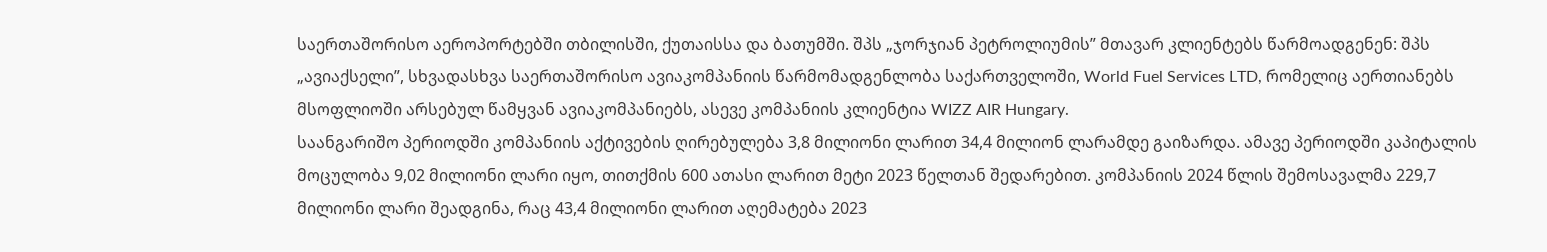საერთაშორისო აეროპორტებში თბილისში, ქუთაისსა და ბათუმში. შპს „ჯორჯიან პეტროლიუმის” მთავარ კლიენტებს წარმოადგენენ: შპს „ავიაქსელი”, სხვადასხვა საერთაშორისო ავიაკომპანიის წარმომადგენლობა საქართველოში, World Fuel Services LTD, რომელიც აერთიანებს მსოფლიოში არსებულ წამყვან ავიაკომპანიებს, ასევე კომპანიის კლიენტია WIZZ AIR Hungary.
საანგარიშო პერიოდში კომპანიის აქტივების ღირებულება 3,8 მილიონი ლარით 34,4 მილიონ ლარამდე გაიზარდა. ამავე პერიოდში კაპიტალის მოცულობა 9,02 მილიონი ლარი იყო, თითქმის 600 ათასი ლარით მეტი 2023 წელთან შედარებით. კომპანიის 2024 წლის შემოსავალმა 229,7 მილიონი ლარი შეადგინა, რაც 43,4 მილიონი ლარით აღემატება 2023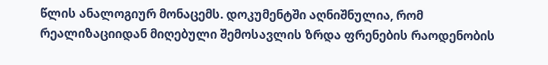წლის ანალოგიურ მონაცემს. დოკუმენტში აღნიშნულია, რომ რეალიზაციიდან მიღებული შემოსავლის ზრდა ფრენების რაოდენობის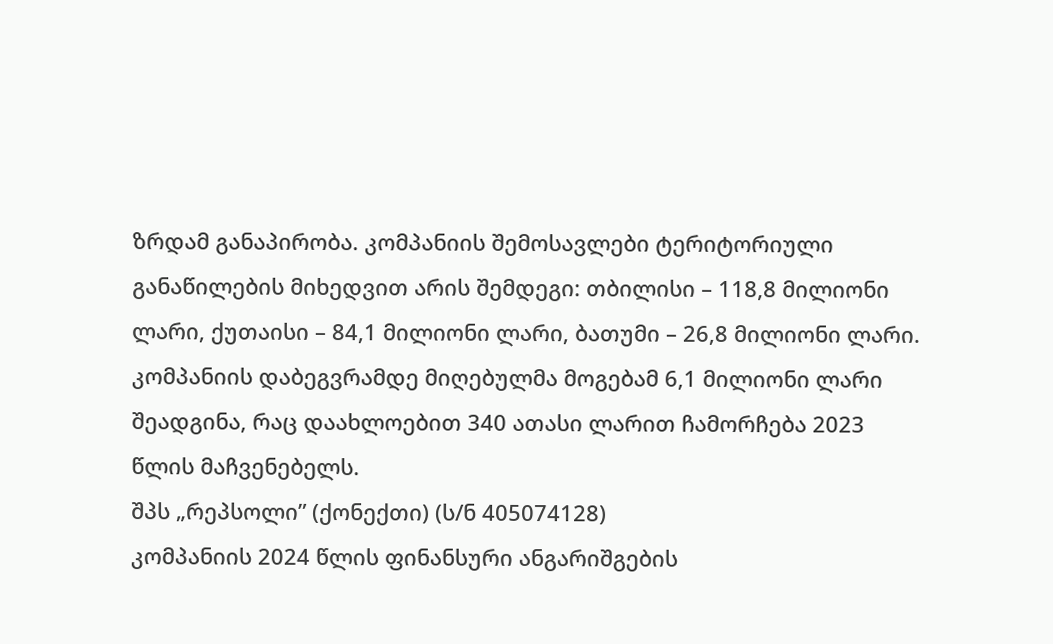ზრდამ განაპირობა. კომპანიის შემოსავლები ტერიტორიული განაწილების მიხედვით არის შემდეგი: თბილისი – 118,8 მილიონი ლარი, ქუთაისი – 84,1 მილიონი ლარი, ბათუმი – 26,8 მილიონი ლარი. კომპანიის დაბეგვრამდე მიღებულმა მოგებამ 6,1 მილიონი ლარი შეადგინა, რაც დაახლოებით 340 ათასი ლარით ჩამორჩება 2023 წლის მაჩვენებელს.
შპს „რეპსოლი” (ქონექთი) (ს/ნ 405074128)
კომპანიის 2024 წლის ფინანსური ანგარიშგების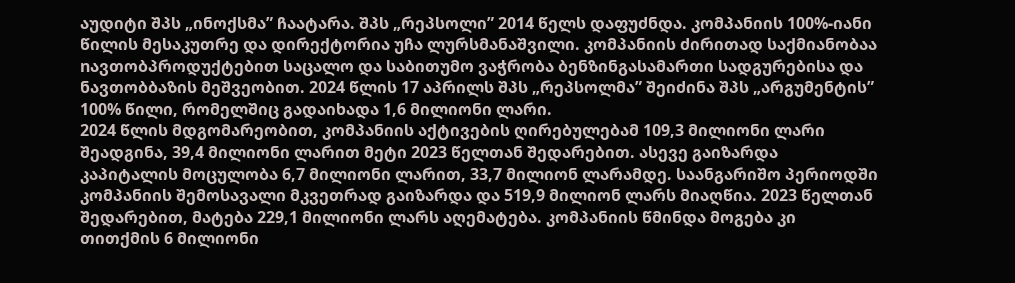აუდიტი შპს „ინოქსმა” ჩაატარა. შპს „რეპსოლი” 2014 წელს დაფუძნდა. კომპანიის 100%-იანი წილის მესაკუთრე და დირექტორია უჩა ლურსმანაშვილი. კომპანიის ძირითად საქმიანობაა nავთობპროდუქტებით საცალო და საბითუმო ვაჭრობა ბენზინგასამართი სადგურებისა და ნავთობბაზის მეშვეობით. 2024 წლის 17 აპრილს შპს „რეპსოლმა” შეიძინა შპს „არგუმენტის” 100% წილი, რომელშიც გადაიხადა 1,6 მილიონი ლარი.
2024 წლის მდგომარეობით, კომპანიის აქტივების ღირებულებამ 109,3 მილიონი ლარი შეადგინა, 39,4 მილიონი ლარით მეტი 2023 წელთან შედარებით. ასევე გაიზარდა კაპიტალის მოცულობა 6,7 მილიონი ლარით, 33,7 მილიონ ლარამდე. საანგარიშო პერიოდში კომპანიის შემოსავალი მკვეთრად გაიზარდა და 519,9 მილიონ ლარს მიაღწია. 2023 წელთან შედარებით, მატება 229,1 მილიონი ლარს აღემატება. კომპანიის წმინდა მოგება კი თითქმის 6 მილიონი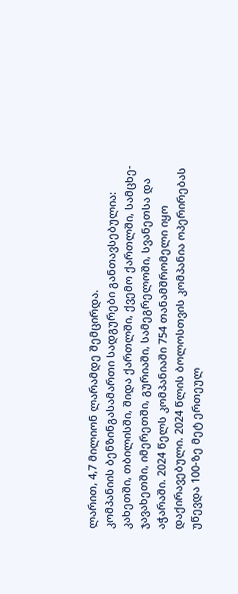ლარით, 4,7 მილიონ ლარამდე შემცირდა.
კომპანიის ბენზინგასამართი სადგურები განთავსებულია: კახეთში, თბილისში, შიდა ქართლში, ქვემო ქართლში, სამცხე-ჯავახეთში, იმერეთში, გურიაში, სამეგრელოში, სვანეთსა და აჭარაში. 2024 წელს კომპანიაში 754 თანამშრომელი იყო დაქირავებული. 2024 წლის ბოლოსთვის კომპანია ოპერირებას უწევდა 100-ზე მეტ ერთეულ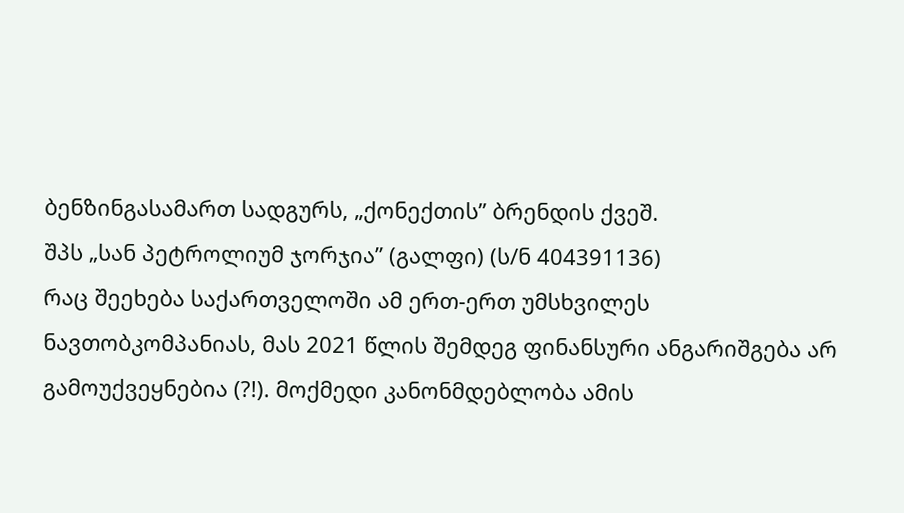ბენზინგასამართ სადგურს, „ქონექთის” ბრენდის ქვეშ.
შპს „სან პეტროლიუმ ჯორჯია” (გალფი) (ს/ნ 404391136)
რაც შეეხება საქართველოში ამ ერთ-ერთ უმსხვილეს ნავთობკომპანიას, მას 2021 წლის შემდეგ ფინანსური ანგარიშგება არ გამოუქვეყნებია (?!). მოქმედი კანონმდებლობა ამის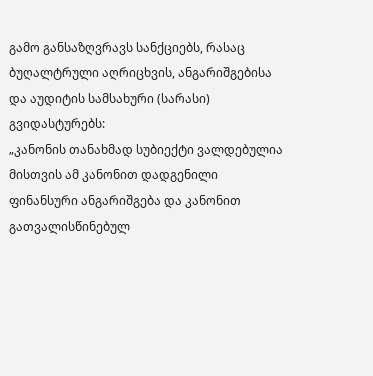გამო განსაზღვრავს სანქციებს, რასაც ბუღალტრული აღრიცხვის, ანგარიშგებისა და აუდიტის სამსახური (სარასი) გვიდასტურებს:
„კანონის თანახმად სუბიექტი ვალდებულია მისთვის ამ კანონით დადგენილი ფინანსური ანგარიშგება და კანონით გათვალისწინებულ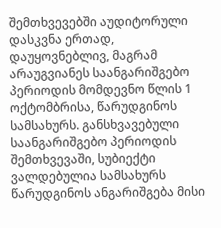შემთხვევებში აუდიტორული დასკვნა ერთად, დაუყოვნებლივ, მაგრამ არაუგვიანეს საანგარიშგებო პერიოდის მომდევნო წლის 1 ოქტომბრისა, წარუდგინოს სამსახურს. განსხვავებული საანგარიშგებო პერიოდის შემთხვევაში, სუბიექტი ვალდებულია სამსახურს წარუდგინოს ანგარიშგება მისი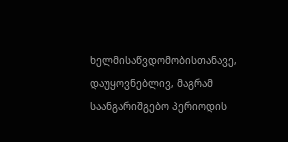ხელმისაწვდომობისთანავე, დაუყოვნებლივ, მაგრამ საანგარიშგებო პერიოდის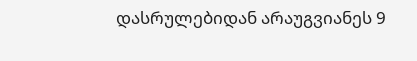დასრულებიდან არაუგვიანეს 9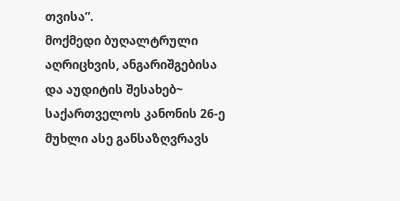თვისა”.
მოქმედი ბუღალტრული აღრიცხვის, ანგარიშგებისა და აუდიტის შესახებ~ საქართველოს კანონის 26-ე მუხლი ასე განსაზღვრავს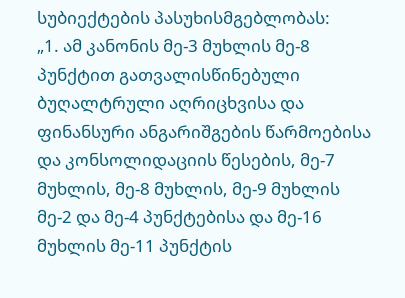სუბიექტების პასუხისმგებლობას:
„1. ამ კანონის მე-3 მუხლის მე-8 პუნქტით გათვალისწინებული ბუღალტრული აღრიცხვისა და ფინანსური ანგარიშგების წარმოებისა და კონსოლიდაციის წესების, მე-7 მუხლის, მე-8 მუხლის, მე-9 მუხლის მე-2 და მე-4 პუნქტებისა და მე-16 მუხლის მე-11 პუნქტის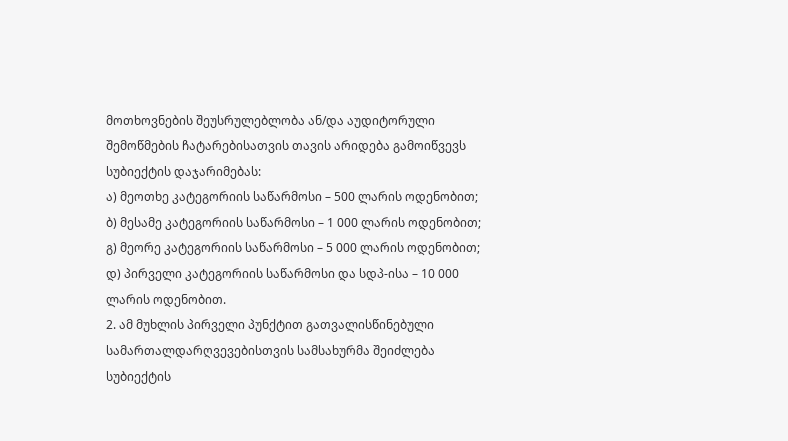მოთხოვნების შეუსრულებლობა ან/და აუდიტორული შემოწმების ჩატარებისათვის თავის არიდება გამოიწვევს სუბიექტის დაჯარიმებას:
ა) მეოთხე კატეგორიის საწარმოსი – 500 ლარის ოდენობით;
ბ) მესამე კატეგორიის საწარმოსი – 1 000 ლარის ოდენობით;
გ) მეორე კატეგორიის საწარმოსი – 5 000 ლარის ოდენობით;
დ) პირველი კატეგორიის საწარმოსი და სდპ-ისა – 10 000 ლარის ოდენობით.
2. ამ მუხლის პირველი პუნქტით გათვალისწინებული სამართალდარღვევებისთვის სამსახურმა შეიძლება სუბიექტის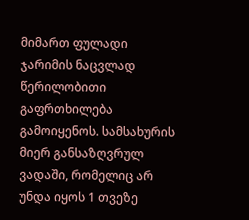მიმართ ფულადი ჯარიმის ნაცვლად წერილობითი გაფრთხილება გამოიყენოს. სამსახურის მიერ განსაზღვრულ ვადაში, რომელიც არ უნდა იყოს 1 თვეზე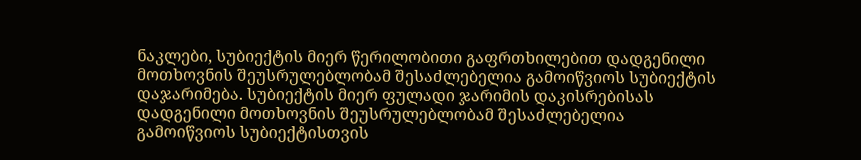ნაკლები, სუბიექტის მიერ წერილობითი გაფრთხილებით დადგენილი მოთხოვნის შეუსრულებლობამ შესაძლებელია გამოიწვიოს სუბიექტის დაჯარიმება. სუბიექტის მიერ ფულადი ჯარიმის დაკისრებისას დადგენილი მოთხოვნის შეუსრულებლობამ შესაძლებელია გამოიწვიოს სუბიექტისთვის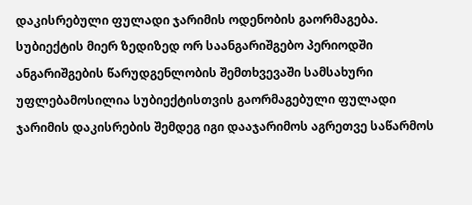დაკისრებული ფულადი ჯარიმის ოდენობის გაორმაგება. სუბიექტის მიერ ზედიზედ ორ საანგარიშგებო პერიოდში ანგარიშგების წარუდგენლობის შემთხვევაში სამსახური უფლებამოსილია სუბიექტისთვის გაორმაგებული ფულადი ჯარიმის დაკისრების შემდეგ იგი დააჯარიმოს აგრეთვე საწარმოს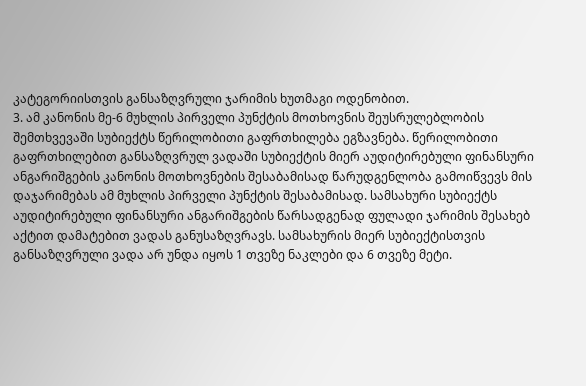კატეგორიისთვის განსაზღვრული ჯარიმის ხუთმაგი ოდენობით.
3. ამ კანონის მე-6 მუხლის პირველი პუნქტის მოთხოვნის შეუსრულებლობის შემთხვევაში სუბიექტს წერილობითი გაფრთხილება ეგზავნება. წერილობითი გაფრთხილებით განსაზღვრულ ვადაში სუბიექტის მიერ აუდიტირებული ფინანსური ანგარიშგების კანონის მოთხოვნების შესაბამისად წარუდგენლობა გამოიწვევს მის დაჯარიმებას ამ მუხლის პირველი პუნქტის შესაბამისად. სამსახური სუბიექტს აუდიტირებული ფინანსური ანგარიშგების წარსადგენად ფულადი ჯარიმის შესახებ აქტით დამატებით ვადას განუსაზღვრავს. სამსახურის მიერ სუბიექტისთვის განსაზღვრული ვადა არ უნდა იყოს 1 თვეზე ნაკლები და 6 თვეზე მეტი.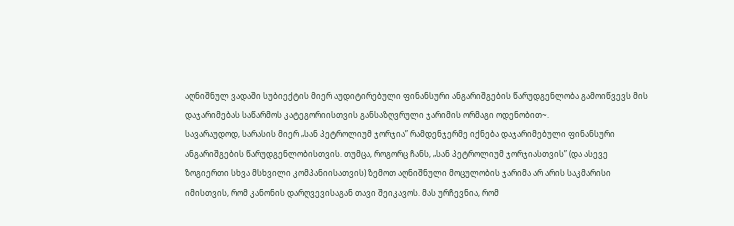აღნიშნულ ვადაში სუბიექტის მიერ აუდიტირებული ფინანსური ანგარიშგების წარუდგენლობა გამოიწვევს მის დაჯარიმებას საწარმოს კატეგორიისთვის განსაზღვრული ჯარიმის ორმაგი ოდენობით~.
სავარაუდოდ, სარასის მიერ „სან პეტროლიუმ ჯორჯია” რამდენჯერმე იქნება დაჯარიმებული ფინანსური ანგარიშგების წარუდგენლობისთვის. თუმცა, როგორც ჩანს, „სან პეტროლიუმ ჯორჯიასთვის” (და ასევე ზოგიერთი სხვა მსხვილი კომპანიისათვის) ზემოთ აღნიშნული მოცულობის ჯარიმა არ არის საკმარისი იმისთვის, რომ კანონის დარღვევისაგან თავი შეიკავოს. მას ურჩევნია, რომ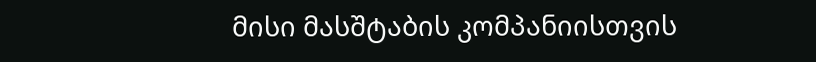მისი მასშტაბის კომპანიისთვის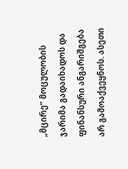„მცირე” მოცულობის ჯარიმა გადაიხადოს და ფინანსური ანგარიშგება არ გამოაქვეყნოს. ასეთი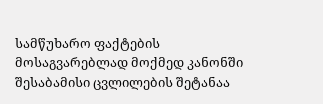სამწუხარო ფაქტების მოსაგვარებლად მოქმედ კანონში შესაბამისი ცვლილების შეტანაა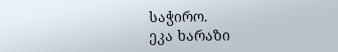საჭირო.
ეკა ხარაზი